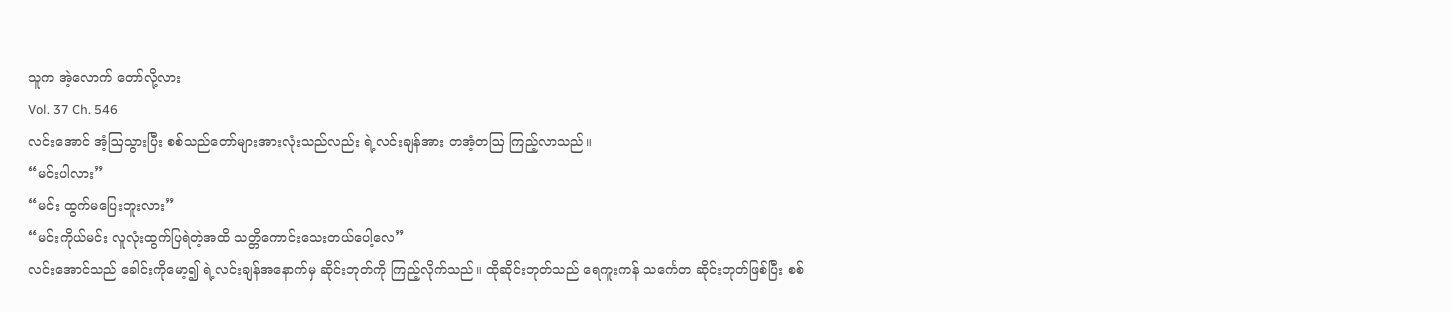သူက အဲ့လောက် တော်လို့လား
Vol. 37 Ch. 546
လင်းအောင် အံ့ဩသွားပြီး စစ်သည်တော်များအားလုံးသည်လည်း ရဲ့လင်းချန်အား တအံ့တဩ ကြည့်လာသည်။
“မင်းပါလား”
“မင်း ထွက်မပြေးဘူးလား”
“မင်းကိုယ်မင်း လူလုံးထွက်ပြရဲတဲ့အထိ သတ္တိကောင်းသေးတယ်ပေါ့လေ”
လင်းအောင်သည် ခေါင်းကိုမော့၍ ရဲ့လင်းချန်အနောက်မှ ဆိုင်းဘုတ်ကို ကြည့်လိုက်သည်။ ထိုဆိုင်းဘုတ်သည် ရေကူးကန် သင်္ကေတ ဆိုင်းဘုတ်ဖြစ်ပြီး စစ်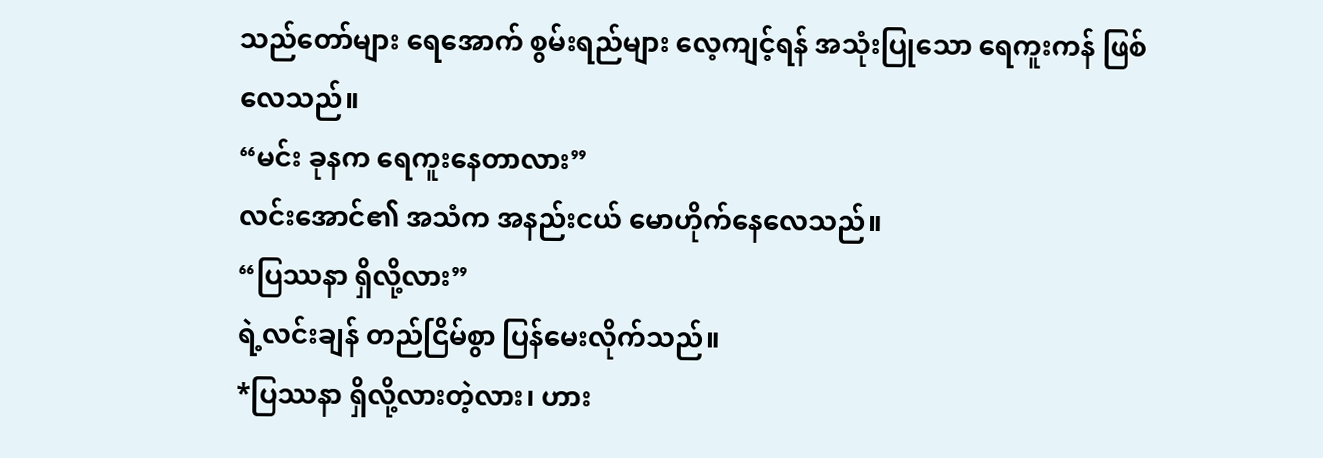သည်တော်များ ရေအောက် စွမ်းရည်များ လေ့ကျင့်ရန် အသုံးပြုသော ရေကူးကန် ဖြစ်လေသည်။
“မင်း ခုနက ရေကူးနေတာလား”
လင်းအောင်၏ အသံက အနည်းငယ် မောဟိုက်နေလေသည်။
“ပြဿနာ ရှိလို့လား”
ရဲ့လင်းချန် တည်ငြိမ်စွာ ပြန်မေးလိုက်သည်။
*ပြဿနာ ရှိလို့လားတဲ့လား၊ ဟား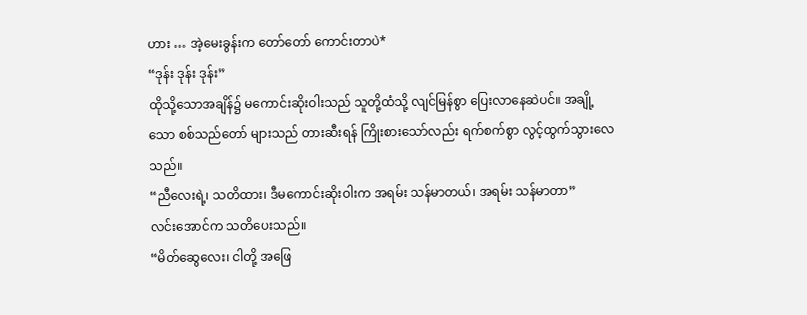ဟား … အဲ့မေးခွန်းက တော်တော် ကောင်းတာပဲ*
“ဒုန်း ဒုန်း ဒုန်း”
ထိုသို့သောအချိန်၌ မကောင်းဆိုးဝါးသည် သူတို့ထံသို့ လျင်မြန်စွာ ပြေးလာနေဆဲပင်။ အချို့သော စစ်သည်တော် များသည် တားဆီးရန် ကြိုးစားသော်လည်း ရက်စက်စွာ လွင့်ထွက်သွားလေသည်။
“ညီလေးရဲ့၊ သတိထား၊ ဒီမကောင်းဆိုးဝါးက အရမ်း သန်မာတယ်၊ အရမ်း သန်မာတာ”
လင်းအောင်က သတိပေးသည်။
“မိတ်ဆွေလေး၊ ငါတို့ အဖြေ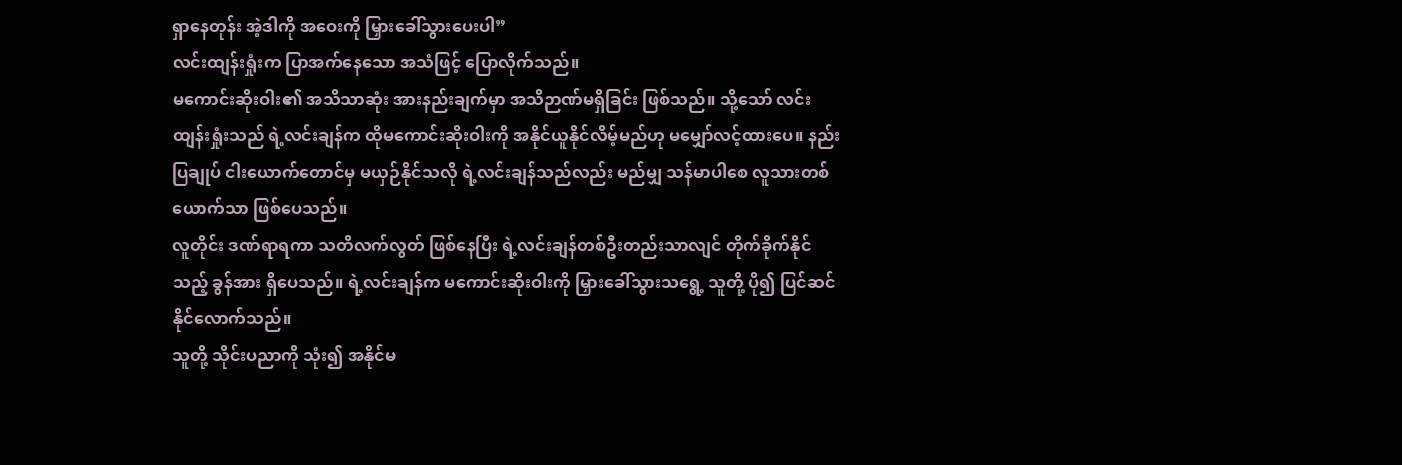ရှာနေတုန်း အဲ့ဒါကို အဝေးကို မြှားခေါ်သွားပေးပါ”
လင်းထျန်းရှုံးက ပြာအက်နေသော အသံဖြင့် ပြောလိုက်သည်။
မကောင်းဆိုးဝါး၏ အသိသာဆုံး အားနည်းချက်မှာ အသိဉာဏ်မရှိခြင်း ဖြစ်သည်။ သို့သော် လင်းထျန်းရှုံးသည် ရဲ့လင်းချန်က ထိုမကောင်းဆိုးဝါးကို အနိုင်ယူနိုင်လိမ့်မည်ဟု မမျှော်လင့်ထားပေ။ နည်းပြချုပ် ငါးယောက်တောင်မှ မယှဉ်နိုင်သလို ရဲ့လင်းချန်သည်လည်း မည်မျှ သန်မာပါစေ လူသားတစ်ယောက်သာ ဖြစ်ပေသည်။
လူတိုင်း ဒဏ်ရာရကာ သတိလက်လွတ် ဖြစ်နေပြီး ရဲ့လင်းချန်တစ်ဦးတည်းသာလျင် တိုက်ခိုက်နိုင်သည့် ခွန်အား ရှိပေသည်။ ရဲ့လင်းချန်က မကောင်းဆိုးဝါးကို မြှားခေါ်သွားသရွေ့ သူတို့ ပို၍ ပြင်ဆင်နိုင်လောက်သည်။
သူတို့ သိုင်းပညာကို သုံး၍ အနိုင်မ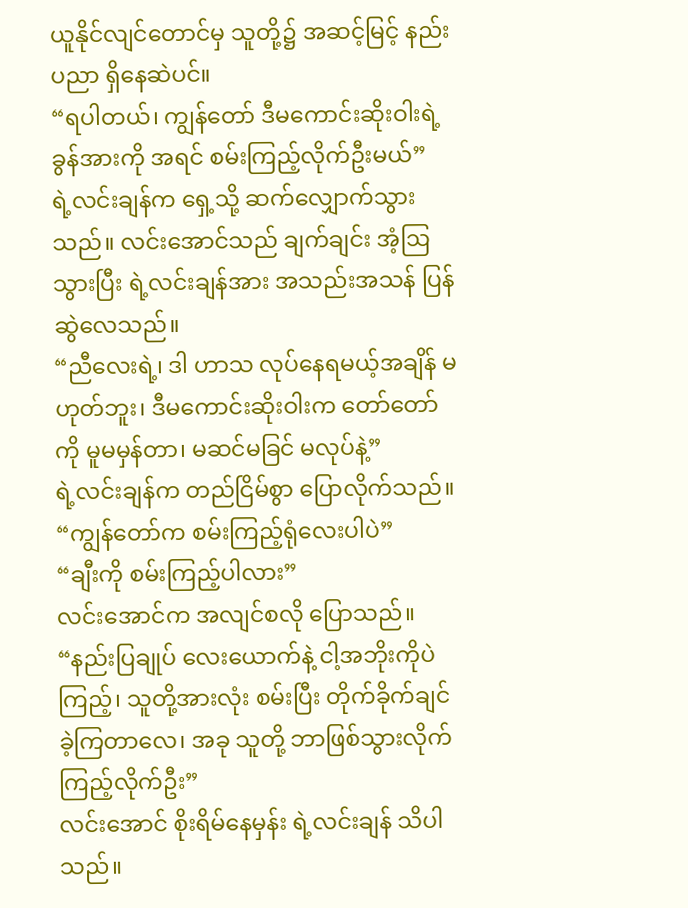ယူနိုင်လျင်တောင်မှ သူတို့၌ အဆင့်မြင့် နည်းပညာ ရှိနေဆဲပင်။
“ရပါတယ်၊ ကျွန်တော် ဒီမကောင်းဆိုးဝါးရဲ့ ခွန်အားကို အရင် စမ်းကြည့်လိုက်ဦးမယ်”
ရဲ့လင်းချန်က ရှေ့သို့ ဆက်လျှောက်သွားသည်။ လင်းအောင်သည် ချက်ချင်း အံ့ဩသွားပြီး ရဲ့လင်းချန်အား အသည်းအသန် ပြန်ဆွဲလေသည်။
“ညီလေးရဲ့၊ ဒါ ဟာသ လုပ်နေရမယ့်အချိန် မဟုတ်ဘူး၊ ဒီမကောင်းဆိုးဝါးက တော်တော်ကို မူမမှန်တာ၊ မဆင်မခြင် မလုပ်နဲ့”
ရဲ့လင်းချန်က တည်ငြိမ်စွာ ပြောလိုက်သည်။
“ကျွန်တော်က စမ်းကြည့်ရုံလေးပါပဲ”
“ချီးကို စမ်းကြည့်ပါလား”
လင်းအောင်က အလျင်စလို ပြောသည်။
“နည်းပြချုပ် လေးယောက်နဲ့ ငါ့အဘိုးကိုပဲ ကြည့်၊ သူတို့အားလုံး စမ်းပြီး တိုက်ခိုက်ချင်ခဲ့ကြတာလေ၊ အခု သူတို့ ဘာဖြစ်သွားလိုက် ကြည့်လိုက်ဦး”
လင်းအောင် စိုးရိမ်နေမှန်း ရဲ့လင်းချန် သိပါသည်။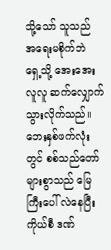သို့သော် သူသည် အရေးမစိုက်ဘဲ ရှေ့သို့ အေးအေးလူလူ ဆက်လျှောက်သွားလိုက်သည်။
ဘေးနှစ်ဖက်လုံးတွင် စစ်သည်တော်များစွာသည် မြေကြီးပေါ် လဲနေပြီး ကိုယ်စီ ဒဏ်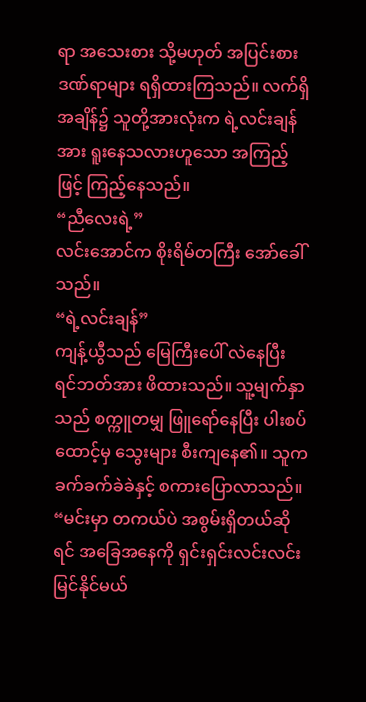ရာ အသေးစား သို့မဟုတ် အပြင်းစား ဒဏ်ရာများ ရရှိထားကြသည်။ လက်ရှိအချိန်၌ သူတို့အားလုံးက ရဲ့လင်းချန်အား ရူးနေသလားဟူသော အကြည့်ဖြင့် ကြည့်နေသည်။
“ညီလေးရဲ့”
လင်းအောင်က စိုးရိမ်တကြီး အော်ခေါ်သည်။
“ရဲ့လင်းချန်”
ကျန့်ယွီသည် မြေကြီးပေါ် လဲနေပြီး ရင်ဘတ်အား ဖိထားသည်။ သူ့မျက်နှာသည် စက္ကူတမျှ ဖြူရော်နေပြီး ပါးစပ်ထောင့်မှ သွေးများ စီးကျနေ၏။ သူက ခက်ခက်ခဲခဲနှင့် စကားပြောလာသည်။
“မင်းမှာ တကယ်ပဲ အစွမ်းရှိတယ်ဆိုရင် အခြေအနေကို ရှင်းရှင်းလင်းလင်း မြင်နိုင်မယ်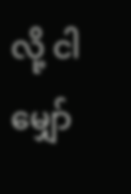လို့ ငါ မျှော်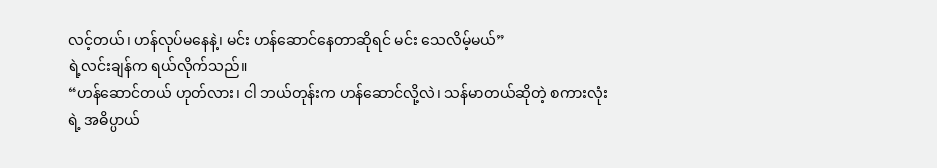လင့်တယ်၊ ဟန်လုပ်မနေနဲ့၊ မင်း ဟန်ဆောင်နေတာဆိုရင် မင်း သေလိမ့်မယ်”
ရဲ့လင်းချန်က ရယ်လိုက်သည်။
“ဟန်ဆောင်တယ် ဟုတ်လား၊ ငါ ဘယ်တုန်းက ဟန်ဆောင်လို့လဲ၊ သန်မာတယ်ဆိုတဲ့ စကားလုံးရဲ့ အဓိပ္ပာယ်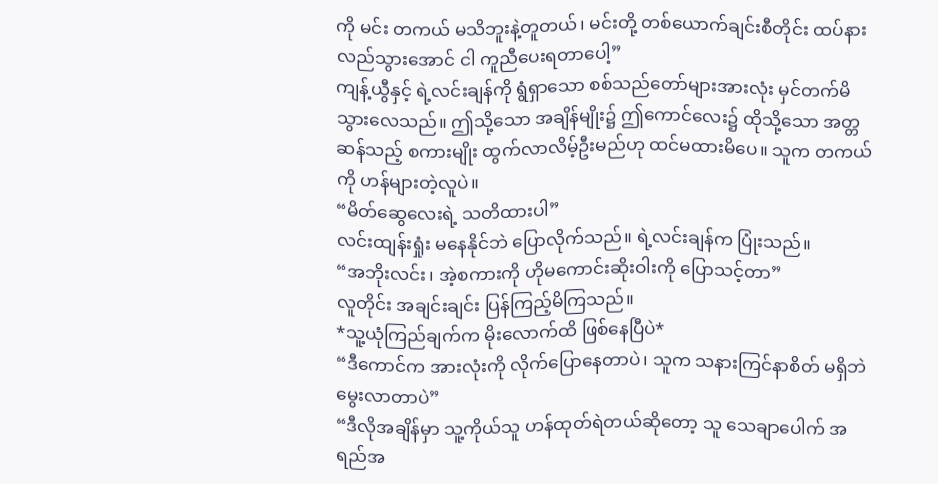ကို မင်း တကယ် မသိဘူးနဲ့တူတယ်၊ မင်းတို့ တစ်ယောက်ချင်းစီတိုင်း ထပ်နားလည်သွားအောင် ငါ ကူညီပေးရတာပေါ့”
ကျန့်ယွီနှင့် ရဲ့လင်းချန်ကို ရွံရှာသော စစ်သည်တော်များအားလုံး မှင်တက်မိသွားလေသည်။ ဤသို့သော အချိန်မျိုး၌ ဤကောင်လေး၌ ထိုသို့သော အတ္တဆန်သည့် စကားမျိုး ထွက်လာလိမ့်ဦးမည်ဟု ထင်မထားမိပေ။ သူက တကယ်ကို ဟန်များတဲ့လူပဲ။
“မိတ်ဆွေလေးရဲ့ သတိထားပါ”
လင်းထျန်းရှုံး မနေနိုင်ဘဲ ပြောလိုက်သည်။ ရဲ့လင်းချန်က ပြုံးသည်။
“အဘိုးလင်း၊ အဲ့စကားကို ဟိုမကောင်းဆိုးဝါးကို ပြောသင့်တာ”
လူတိုင်း အချင်းချင်း ပြန်ကြည့်မိကြသည်။
*သူ့ယုံကြည်ချက်က မိုးလောက်ထိ ဖြစ်နေပြီပဲ*
“ဒီကောင်က အားလုံးကို လိုက်ပြောနေတာပဲ၊ သူက သနားကြင်နာစိတ် မရှိဘဲ မွေးလာတာပဲ”
“ဒီလိုအချိန်မှာ သူ့ကိုယ်သူ ဟန်ထုတ်ရဲတယ်ဆိုတော့ သူ သေချာပေါက် အရည်အ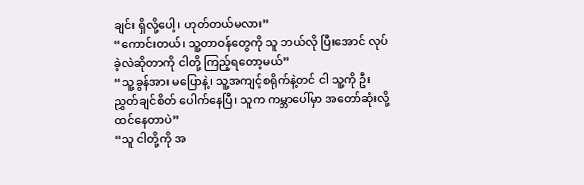ချင်း ရှိလို့ပေါ့၊ ဟုတ်တယ်မလား”
“ကောင်းတယ်၊ သူ့တာဝန်တွေကို သူ ဘယ်လို ပြီးအောင် လုပ်ခဲ့လဲဆိုတာကို ငါတို့ ကြည့်ရတော့မယ်”
“သူ့ခွန်အား မပြောနဲ့၊ သူ့အကျင့်စရိုက်နဲ့တင် ငါ သူ့ကို ဦးညွှတ်ချင်စိတ် ပေါက်နေပြီ၊ သူက ကမ္ဘာပေါ်မှာ အတော်ဆုံးလို့ ထင်နေတာပဲ”
“သူ ငါတို့ကို အ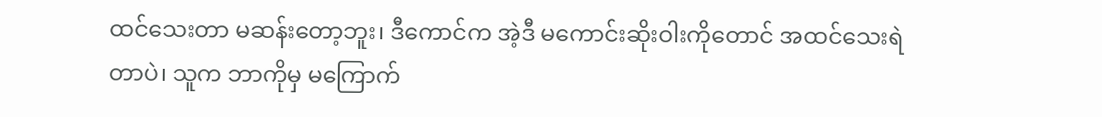ထင်သေးတာ မဆန်းတော့ဘူး၊ ဒီကောင်က အဲ့ဒီ မကောင်းဆိုးဝါးကိုတောင် အထင်သေးရဲတာပဲ၊ သူက ဘာကိုမှ မကြောက်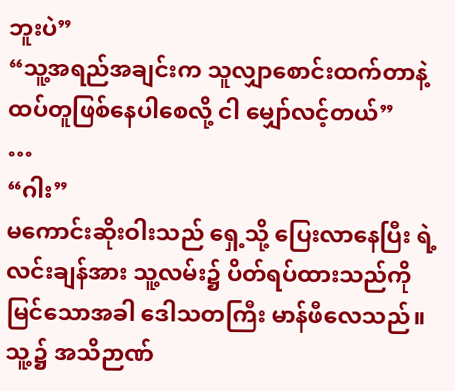ဘူးပဲ”
“သူ့အရည်အချင်းက သူလျှာစောင်းထက်တာနဲ့ ထပ်တူဖြစ်နေပါစေလို့ ငါ မျှော်လင့်တယ်”
…
“ဂါး”
မကောင်းဆိုးဝါးသည် ရှေ့သို့ ပြေးလာနေပြီး ရဲ့လင်းချန်အား သူ့လမ်း၌ ပိတ်ရပ်ထားသည်ကို မြင်သောအခါ ဒေါသတကြီး မာန်ဖီလေသည်။
သူ့၌ အသိဉာဏ်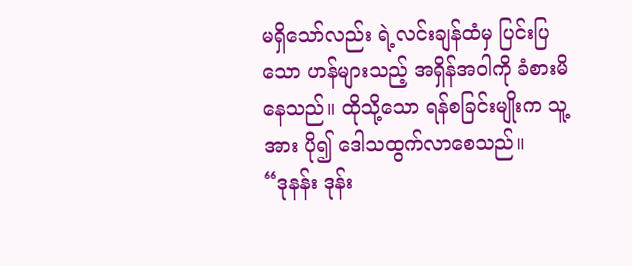မရှိသော်လည်း ရဲ့လင်းချန်ထံမှ ပြင်းပြသော ဟန်များသည့် အရှိန်အဝါကို ခံစားမိနေသည်။ ထိုသို့သော ရန်စခြင်းမျိုးက သူ့အား ပို၍ ဒေါသထွက်လာစေသည်။
“ဒုနန်း ဒုန်း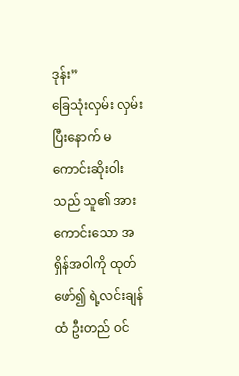ဒုန်း”
ခြေသုံးလှမ်း လှမ်းပြီးနောက် မကောင်းဆိုးဝါးသည် သူ၏ အားကောင်းသော အရှိန်အဝါကို ထုတ်ဖော်၍ ရဲ့လင်းချန်ထံ ဦးတည် ဝင်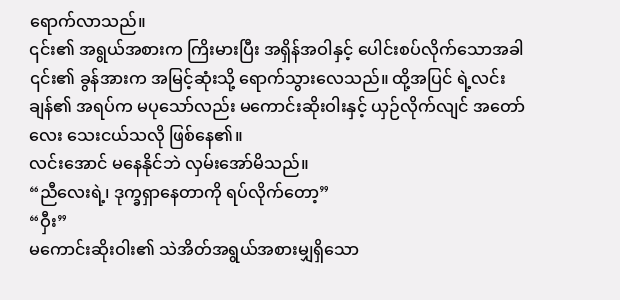ရောက်လာသည်။
၎င်း၏ အရွယ်အစားက ကြိးမားပြီး အရှိန်အဝါနှင့် ပေါင်းစပ်လိုက်သောအခါ ၎င်း၏ ခွန်အားက အမြင့်ဆုံးသို့ ရောက်သွားလေသည်။ ထို့အပြင် ရဲ့လင်းချန်၏ အရပ်က မပုသော်လည်း မကောင်းဆိုးဝါးနှင့် ယှဉ်လိုက်လျင် အတော်လေး သေးငယ်သလို ဖြစ်နေ၏။
လင်းအောင် မနေနိုင်ဘဲ လှမ်းအော်မိသည်။
“ညီလေးရဲ့၊ ဒုက္ခရှာနေတာကို ရပ်လိုက်တော့”
“ဝှီး”
မကောင်းဆိုးဝါး၏ သဲအိတ်အရွယ်အစားမျှရှိသော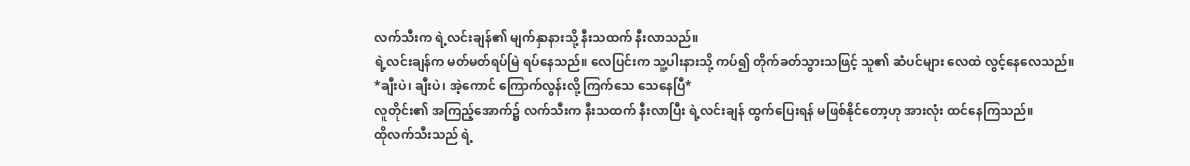လက်သီးက ရဲ့လင်းချန်၏ မျက်နှာနားသို့ နီးသထက် နီးလာသည်။
ရဲ့လင်းချန်က မတ်မတ်ရပ်မြဲ ရပ်နေသည်။ လေပြင်းက သူ့ပါးနားသို့ ကပ်၍ တိုက်ခတ်သွားသဖြင့် သူ၏ ဆံပင်များ လေထဲ လွင့်နေလေသည်။
*ချီးပဲ၊ ချီးပဲ၊ အဲ့ကောင် ကြောက်လွန်းလို့ ကြက်သေ သေနေပြီ*
လူတိုင်း၏ အကြည့်အောက်၌ လက်သီးက နီးသထက် နီးလာပြီး ရဲ့လင်းချန် ထွက်ပြေးရန် မဖြစ်နိုင်တော့ဟု အားလုံး ထင်နေကြသည်။
ထိုလက်သီးသည် ရဲ့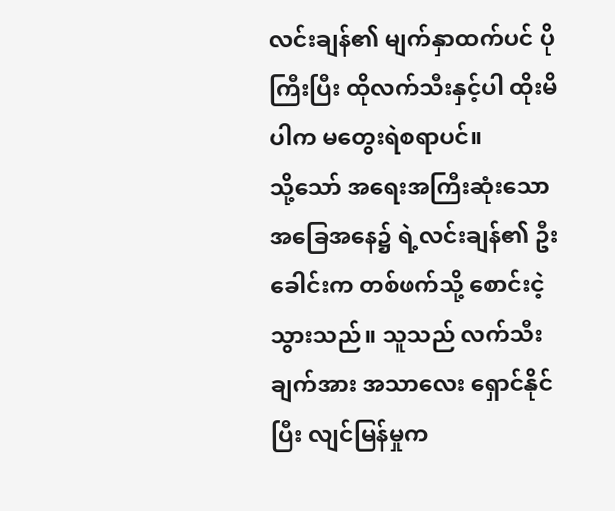လင်းချန်၏ မျက်နှာထက်ပင် ပိုကြီးပြီး ထိုလက်သီးနှင့်ပါ ထိုးမိပါက မတွေးရဲစရာပင်။
သို့သော် အရေးအကြီးဆုံးသော အခြေအနေ၌ ရဲ့လင်းချန်၏ ဦးခေါင်းက တစ်ဖက်သို့ စောင်းငဲ့သွားသည်။ သူသည် လက်သီးချက်အား အသာလေး ရှောင်နိုင်ပြီး လျင်မြန်မှုက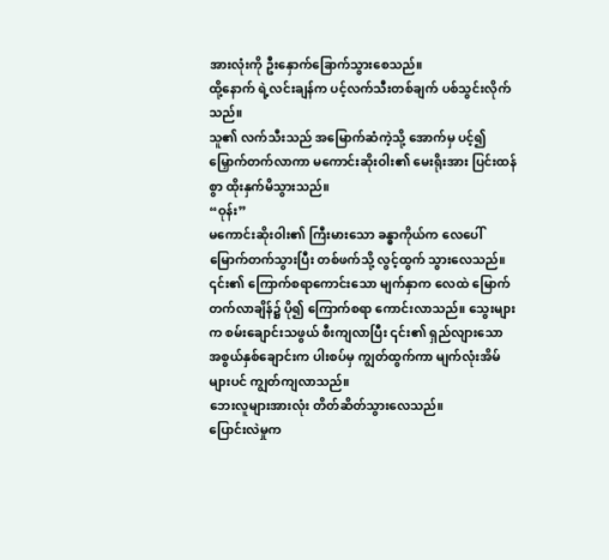အားလုံးကို ဦးနှောက်ခြောက်သွားစေသည်။
ထို့နောက် ရဲ့လင်းချန်က ပင့်လက်သီးတစ်ချက် ပစ်သွင်းလိုက်သည်။
သူ၏ လက်သီးသည် အမြောက်ဆံကဲ့သို့ အောက်မှ ပင့်၍ မြှောက်တက်လာကာ မကောင်းဆိုးဝါး၏ မေးရိုးအား ပြင်းထန်စွာ ထိုးနှက်မိသွားသည်။
“ဝုန်း”
မကောင်းဆိုးဝါး၏ ကြီးမားသော ခန္ဓာကိုယ်က လေပေါ် မြောက်တက်သွားပြီး တစ်ဖက်သို့ လွင့်ထွက် သွားလေသည်။
၎င်း၏ ကြောက်စရာကောင်းသော မျက်နှာက လေထဲ မြောက်တက်လာချိန်၌ ပို၍ ကြောက်စရာ ကောင်းလာသည်။ သွေးများက စမ်းချောင်းသဖွယ် စီးကျလာပြီး ၎င်း၏ ရှည်လျားသော အစွယ်နှစ်ချောင်းက ပါးစပ်မှ ကျွတ်ထွက်ကာ မျက်လုံးအိမ်များပင် ကျွတ်ကျလာသည်။
ဘေးလူများအားလုံး တိတ်ဆိတ်သွားလေသည်။
ပြောင်းလဲမှုက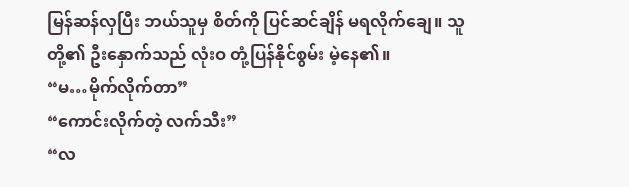မြန်ဆန်လှပြီး ဘယ်သူမှ စိတ်ကို ပြင်ဆင်ချိန် မရလိုက်ချေ။ သူတို့၏ ဦးနှောက်သည် လုံးဝ တုံ့ပြန်နိုင်စွမ်း မဲ့နေ၏။
“မ…မိုက်လိုက်တာ”
“ကောင်းလိုက်တဲ့ လက်သီး”
“လ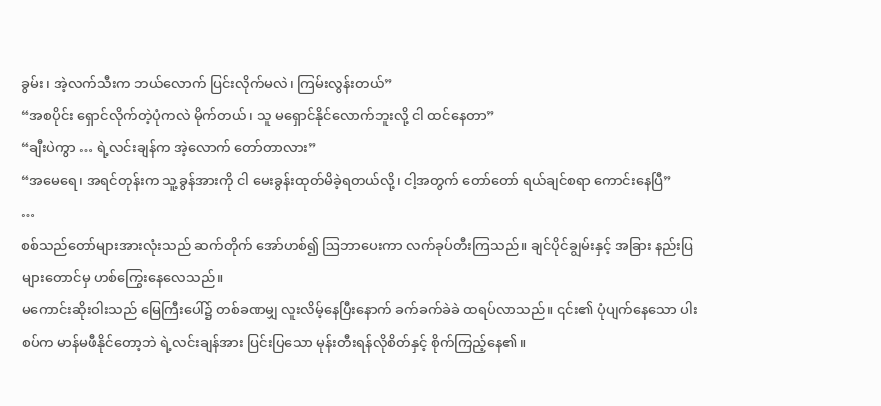ခွမ်း၊ အဲ့လက်သီးက ဘယ်လောက် ပြင်းလိုက်မလဲ၊ ကြမ်းလွန်းတယ်”
“အစပိုင်း ရှောင်လိုက်တဲ့ပုံကလဲ မိုက်တယ်၊ သူ မရှောင်နိုင်လောက်ဘူးလို့ ငါ ထင်နေတာ”
“ချီးပဲကွာ … ရဲ့လင်းချန်က အဲ့လောက် တော်တာလား”
“အမေရေ၊ အရင်တုန်းက သူ့ခွန်အားကို ငါ မေးခွန်းထုတ်မိခဲ့ရတယ်လို့၊ ငါ့အတွက် တော်တော် ရယ်ချင်စရာ ကောင်းနေပြီ”
…
စစ်သည်တော်များအားလုံးသည် ဆက်တိုက် အော်ဟစ်၍ ဩဘာပေးကာ လက်ခုပ်တီးကြသည်။ ချင်ပိုင်ချွမ်းနှင့် အခြား နည်းပြများတောင်မှ ဟစ်ကြွေးနေလေသည်။
မကောင်းဆိုးဝါးသည် မြေကြီးပေါ်၌ တစ်ခဏမျှ လူးလိမ့်နေပြီးနောက် ခက်ခက်ခဲခဲ ထရပ်လာသည်။ ၎င်း၏ ပုံပျက်နေသော ပါးစပ်က မာန်မဖီနိုင်တော့ဘဲ ရဲ့လင်းချန်အား ပြင်းပြသော မုန်းတီးရန်လိုစိတ်နှင့် စိုက်ကြည့်နေ၏။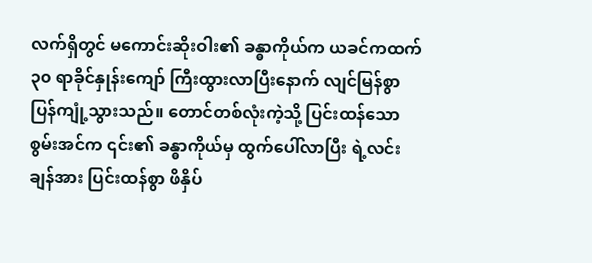လက်ရှိတွင် မကောင်းဆိုးဝါး၏ ခန္ဓာကိုယ်က ယခင်ကထက် ၃၀ ရာခိုင်နှုန်းကျော် ကြီးထွားလာပြီးနောက် လျင်မြန်စွာ ပြန်ကျုံ့သွားသည်။ တောင်တစ်လုံးကဲ့သို့ ပြင်းထန်သော စွမ်းအင်က ၎င်း၏ ခန္ဓာကိုယ်မှ ထွက်ပေါ်လာပြီး ရဲ့လင်းချန်အား ပြင်းထန်စွာ ဖိနှိပ်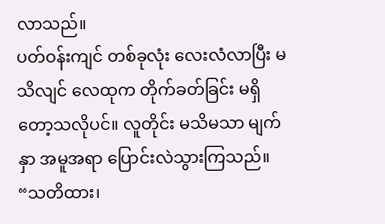လာသည်။
ပတ်ဝန်းကျင် တစ်ခုလုံး လေးလံလာပြီး မသိလျင် လေထုက တိုက်ခတ်ခြင်း မရှိတော့သလိုပင်။ လူတိုင်း မသိမသာ မျက်နှာ အမူအရာ ပြောင်းလဲသွားကြသည်။
“သတိထား၊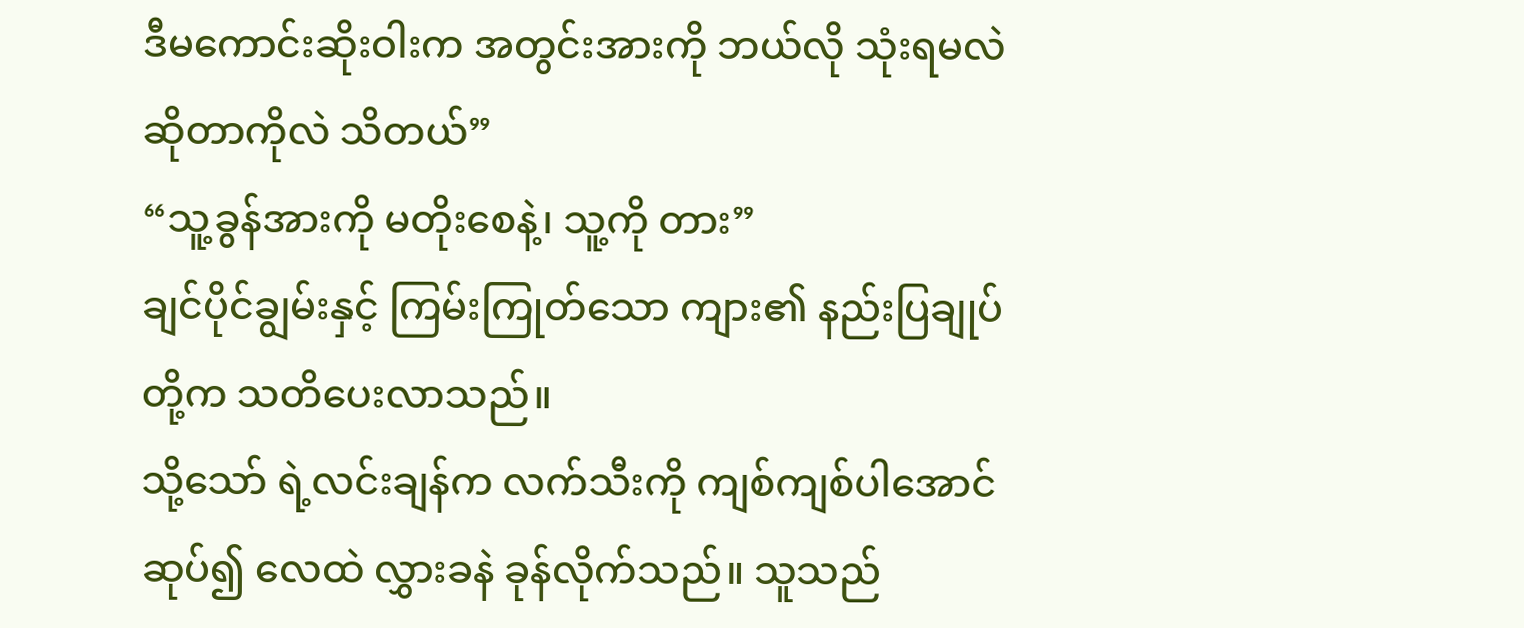ဒီမကောင်းဆိုးဝါးက အတွင်းအားကို ဘယ်လို သုံးရမလဲဆိုတာကိုလဲ သိတယ်”
“သူ့ခွန်အားကို မတိုးစေနဲ့၊ သူ့ကို တား”
ချင်ပိုင်ချွမ်းနှင့် ကြမ်းကြုတ်သော ကျား၏ နည်းပြချုပ်တို့က သတိပေးလာသည်။
သို့သော် ရဲ့လင်းချန်က လက်သီးကို ကျစ်ကျစ်ပါအောင် ဆုပ်၍ လေထဲ လွှားခနဲ ခုန်လိုက်သည်။ သူသည်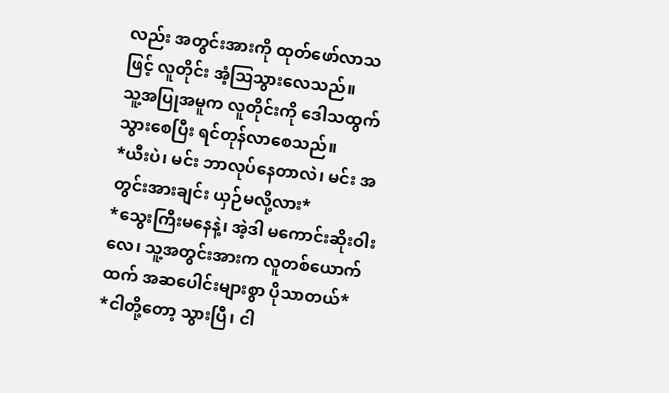လည်း အတွင်းအားကို ထုတ်ဖော်လာသဖြင့် လူတိုင်း အံ့ဩသွားလေသည်။
သူ့အပြုအမူက လူတိုင်းကို ဒေါသထွက်သွားစေပြီး ရင်တုန်လာစေသည်။
*ယီးပဲ၊ မင်း ဘာလုပ်နေတာလဲ၊ မင်း အတွင်းအားချင်း ယှဉ်မလို့လား*
*သွေးကြီးမနေနဲ့၊ အဲ့ဒါ မကောင်းဆိုးဝါးလေ၊ သူ့အတွင်းအားက လူတစ်ယောက်ထက် အဆပေါင်းများစွာ ပိုသာတယ်*
*ငါတို့တော့ သွားပြီ၊ ငါ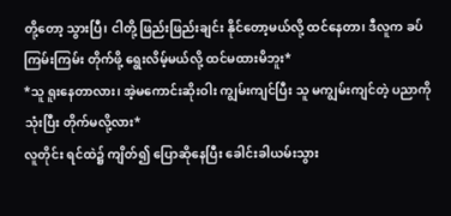တို့တော့ သွားပြီ၊ ငါတို့ ဖြည်းဖြည်းချင်း နိုင်တော့မယ်လို့ ထင်နေတာ၊ ဒီလူက ခပ်ကြမ်းကြမ်း တိုက်ဖို့ ရွေးလိမ့်မယ်လို့ ထင်မထားမိဘူး*
*သူ ရူးနေတာလား၊ အဲ့မကောင်းဆိုးဝါး ကျွမ်းကျင်ပြီး သူ မကျွမ်းကျင်တဲ့ ပညာကိုသုံးပြီး တိုက်မလို့လား*
လူတိုင်း ရင်ထဲ၌ ကျိတ်၍ ပြောဆိုနေပြီး ခေါင်းခါယမ်းသွား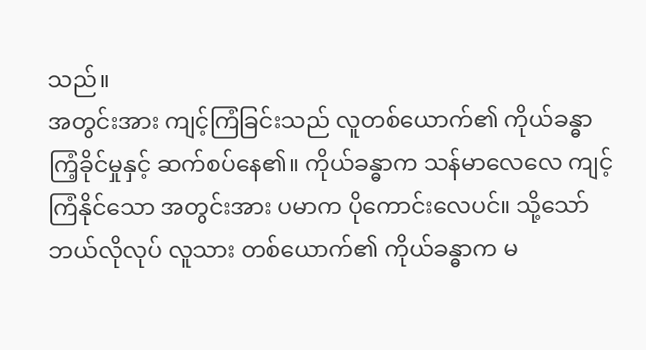သည်။
အတွင်းအား ကျင့်ကြံခြင်းသည် လူတစ်ယောက်၏ ကိုယ်ခန္ဓာ ကြံ့ခိုင်မှုနှင့် ဆက်စပ်နေ၏။ ကိုယ်ခန္ဓာက သန်မာလေလေ ကျင့်ကြံနိုင်သော အတွင်းအား ပမာက ပိုကောင်းလေပင်။ သို့သော် ဘယ်လိုလုပ် လူသား တစ်ယောက်၏ ကိုယ်ခန္ဓာက မ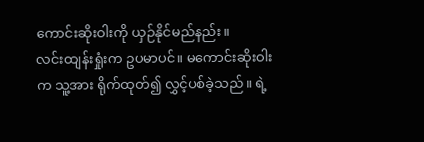ကောင်းဆိုးဝါးကို ယှဉ်နိုင်မည်နည်း။
လင်းထျန်းရှုံးက ဥပမာပင်။ မကောင်းဆိုးဝါးက သူ့အား ရိုက်ထုတ်၍ လွှင့်ပစ်ခဲ့သည်။ ရဲ့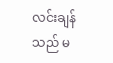လင်းချန်သည် မ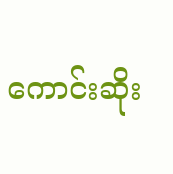ကောင်းဆိုး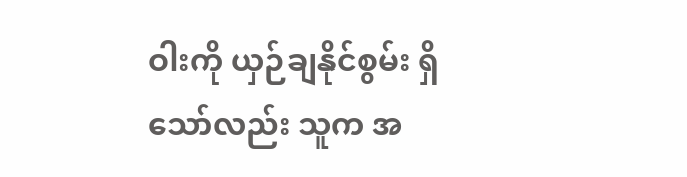ဝါးကို ယှဉ်ချနိုင်စွမ်း ရှိသော်လည်း သူက အ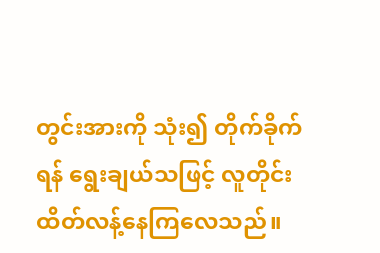တွင်းအားကို သုံး၍ တိုက်ခိုက်ရန် ရွေးချယ်သဖြင့် လူတိုင်း ထိတ်လန့်နေကြလေသည်။